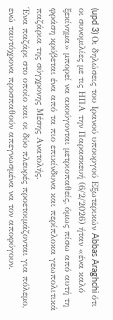(upd 3) Οι δηλώσεις του Ιρανού υπουργού Εξωτερικών Abbas Araghchi ότι οι συνομιλίες με τις ΗΠΑ την Παρασκευή (6/2/2026) ήταν «ένα καλό ξεκίνημα» μπορεί να ακούγονται μετριοπαθείς, όμως πίσω από αυτή τη φράση κρύβεται ένα από τα πιο επικίνδυνα και περίπλοκα γεωπολιτικά παζάρια της σύγχρονης Μέσης Ανατολής.
Ένα παζάρι στο οποίο και οι δύο πλευρές προετοιμάζονται για πόλεμο, ενώ ταυτόχρονα προσπαθούν απεγνωσμένα να τον αποφύγουν.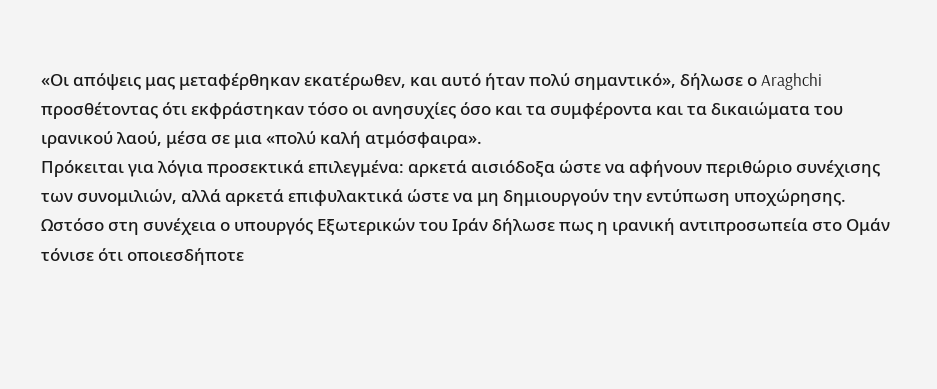«Οι απόψεις μας μεταφέρθηκαν εκατέρωθεν, και αυτό ήταν πολύ σημαντικό», δήλωσε ο Araghchi προσθέτοντας ότι εκφράστηκαν τόσο οι ανησυχίες όσο και τα συμφέροντα και τα δικαιώματα του ιρανικού λαού, μέσα σε μια «πολύ καλή ατμόσφαιρα».
Πρόκειται για λόγια προσεκτικά επιλεγμένα: αρκετά αισιόδοξα ώστε να αφήνουν περιθώριο συνέχισης των συνομιλιών, αλλά αρκετά επιφυλακτικά ώστε να μη δημιουργούν την εντύπωση υποχώρησης.
Ωστόσο στη συνέχεια ο υπουργός Εξωτερικών του Ιράν δήλωσε πως η ιρανική αντιπροσωπεία στο Ομάν τόνισε ότι οποιεσδήποτε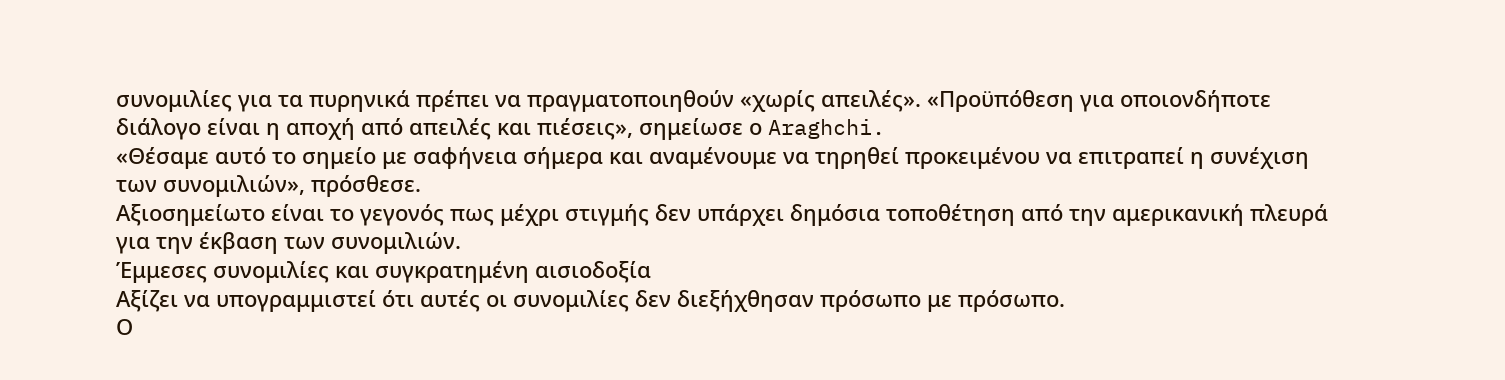συνομιλίες για τα πυρηνικά πρέπει να πραγματοποιηθούν «χωρίς απειλές». «Προϋπόθεση για οποιονδήποτε διάλογο είναι η αποχή από απειλές και πιέσεις», σημείωσε ο Araghchi.
«Θέσαμε αυτό το σημείο με σαφήνεια σήμερα και αναμένουμε να τηρηθεί προκειμένου να επιτραπεί η συνέχιση των συνομιλιών», πρόσθεσε.
Αξιοσημείωτο είναι το γεγονός πως μέχρι στιγμής δεν υπάρχει δημόσια τοποθέτηση από την αμερικανική πλευρά για την έκβαση των συνομιλιών.
Έμμεσες συνομιλίες και συγκρατημένη αισιοδοξία
Αξίζει να υπογραμμιστεί ότι αυτές οι συνομιλίες δεν διεξήχθησαν πρόσωπο με πρόσωπο.
Ο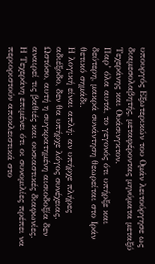υπουργός Εξωτερικών του Ομάν λειτούργησε ως διαμεσολαβητής, μεταφέροντας μηνύματα μεταξύ Τεχεράνης και Ουάσινγκτον.
Παρ’ όλα αυτά, το γεγονός ότι υπήρξε και δεύτερη, μακρά συνάντηση θεωρείται στο Ιράν θετικό σημάδι.
Η λογική είναι απλή: αν υπήρχε πλήρες αδιέξοδο, δεν θα υπήρχε λόγος συνέχειας.
Ωστόσο, αυτή η συγκρατημένη αισιοδοξία δεν αναιρεί τις βαθιές και ουσιαστικές διαφωνίες.
Η Τεχεράνη επιμένει ότι οι συνομιλίες πρέπει να περιοριστούν αποκλειστικά στο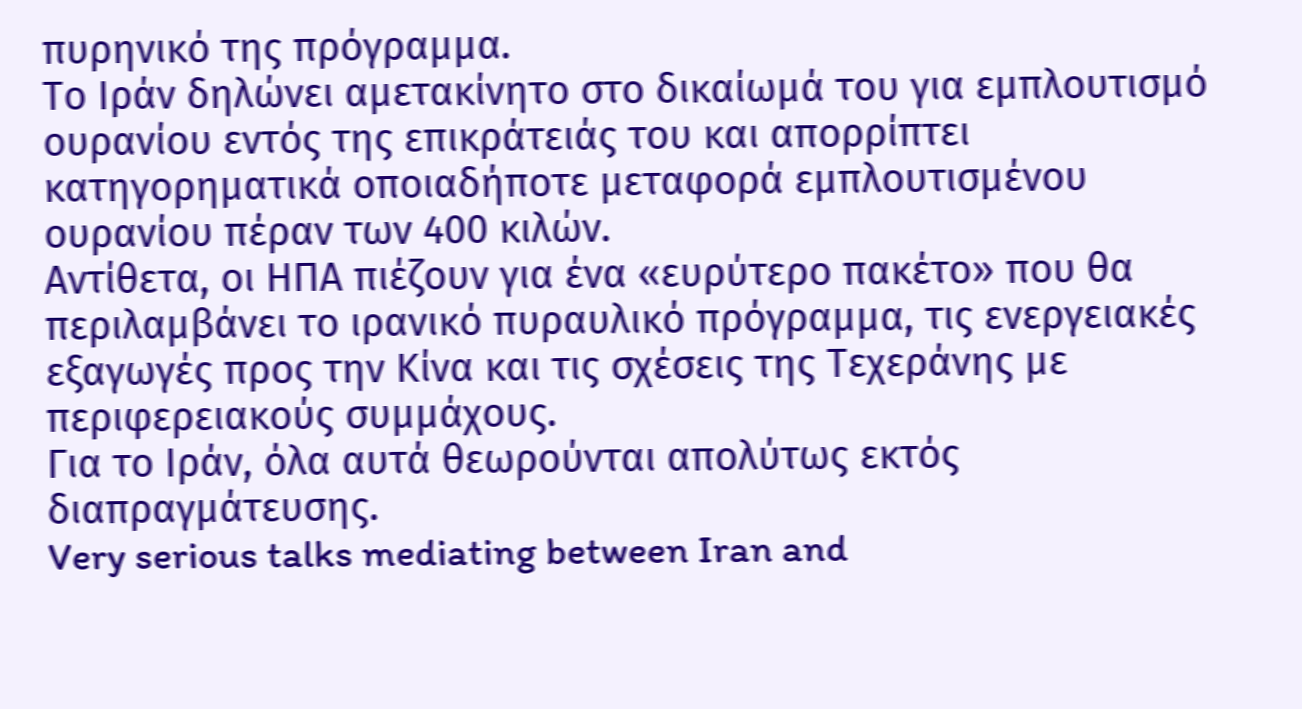πυρηνικό της πρόγραμμα.
Το Ιράν δηλώνει αμετακίνητο στο δικαίωμά του για εμπλουτισμό ουρανίου εντός της επικράτειάς του και απορρίπτει κατηγορηματικά οποιαδήποτε μεταφορά εμπλουτισμένου ουρανίου πέραν των 400 κιλών.
Αντίθετα, οι ΗΠΑ πιέζουν για ένα «ευρύτερο πακέτο» που θα περιλαμβάνει το ιρανικό πυραυλικό πρόγραμμα, τις ενεργειακές εξαγωγές προς την Κίνα και τις σχέσεις της Τεχεράνης με περιφερειακούς συμμάχους.
Για το Ιράν, όλα αυτά θεωρούνται απολύτως εκτός διαπραγμάτευσης.
Very serious talks mediating between Iran and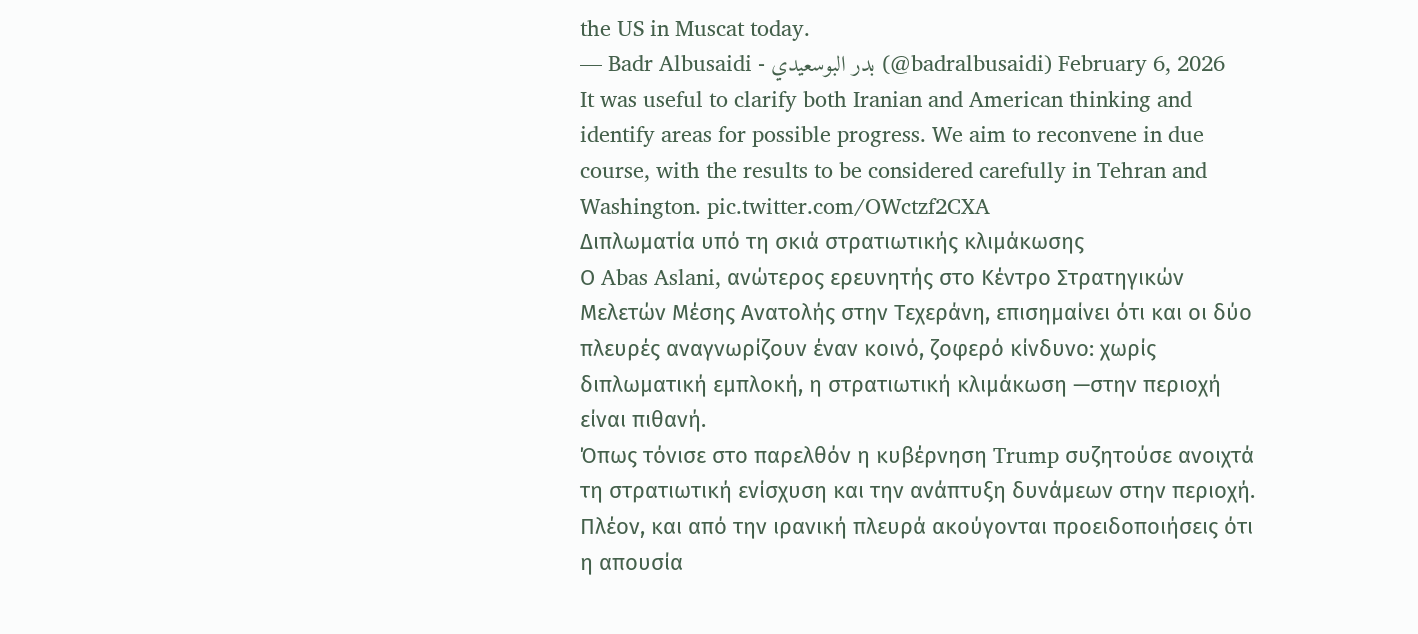the US in Muscat today.
— Badr Albusaidi - بدر البوسعيدي (@badralbusaidi) February 6, 2026
It was useful to clarify both Iranian and American thinking and identify areas for possible progress. We aim to reconvene in due course, with the results to be considered carefully in Tehran and Washington. pic.twitter.com/OWctzf2CXA
Διπλωματία υπό τη σκιά στρατιωτικής κλιμάκωσης
Ο Abas Aslani, ανώτερος ερευνητής στο Κέντρο Στρατηγικών Μελετών Μέσης Ανατολής στην Τεχεράνη, επισημαίνει ότι και οι δύο πλευρές αναγνωρίζουν έναν κοινό, ζοφερό κίνδυνο: χωρίς διπλωματική εμπλοκή, η στρατιωτική κλιμάκωση —στην περιοχή είναι πιθανή.
Όπως τόνισε στο παρελθόν η κυβέρνηση Trump συζητούσε ανοιχτά τη στρατιωτική ενίσχυση και την ανάπτυξη δυνάμεων στην περιοχή.
Πλέον, και από την ιρανική πλευρά ακούγονται προειδοποιήσεις ότι η απουσία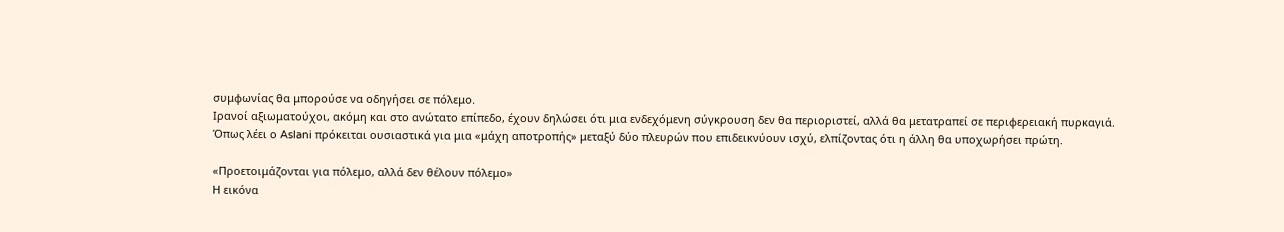συμφωνίας θα μπορούσε να οδηγήσει σε πόλεμο.
Ιρανοί αξιωματούχοι, ακόμη και στο ανώτατο επίπεδο, έχουν δηλώσει ότι μια ενδεχόμενη σύγκρουση δεν θα περιοριστεί, αλλά θα μετατραπεί σε περιφερειακή πυρκαγιά.
Όπως λέει ο Aslani πρόκειται ουσιαστικά για μια «μάχη αποτροπής» μεταξύ δύο πλευρών που επιδεικνύουν ισχύ, ελπίζοντας ότι η άλλη θα υποχωρήσει πρώτη.

«Προετοιμάζονται για πόλεμο, αλλά δεν θέλουν πόλεμο»
Η εικόνα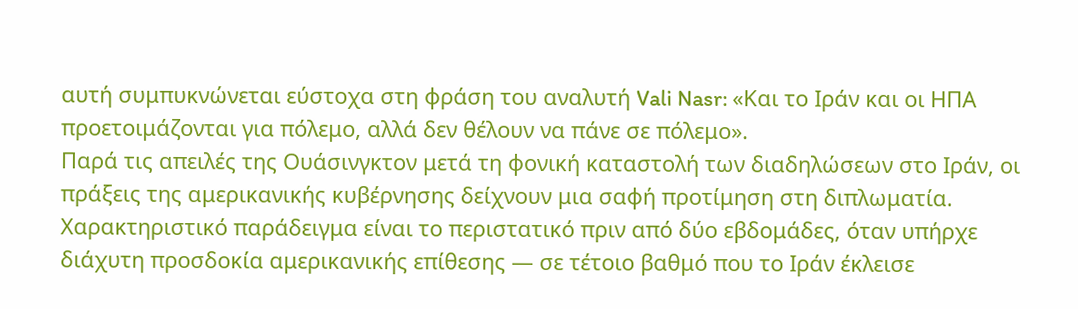αυτή συμπυκνώνεται εύστοχα στη φράση του αναλυτή Vali Nasr: «Και το Ιράν και οι ΗΠΑ προετοιμάζονται για πόλεμο, αλλά δεν θέλουν να πάνε σε πόλεμο».
Παρά τις απειλές της Ουάσινγκτον μετά τη φονική καταστολή των διαδηλώσεων στο Ιράν, οι πράξεις της αμερικανικής κυβέρνησης δείχνουν μια σαφή προτίμηση στη διπλωματία.
Χαρακτηριστικό παράδειγμα είναι το περιστατικό πριν από δύο εβδομάδες, όταν υπήρχε διάχυτη προσδοκία αμερικανικής επίθεσης — σε τέτοιο βαθμό που το Ιράν έκλεισε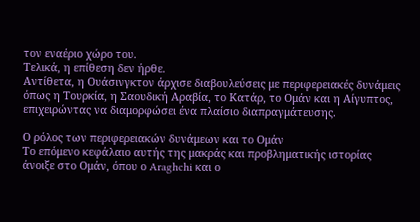τον εναέριο χώρο του.
Τελικά, η επίθεση δεν ήρθε.
Αντίθετα, η Ουάσινγκτον άρχισε διαβουλεύσεις με περιφερειακές δυνάμεις όπως η Τουρκία, η Σαουδική Αραβία, το Κατάρ, το Ομάν και η Αίγυπτος, επιχειρώντας να διαμορφώσει ένα πλαίσιο διαπραγμάτευσης.

Ο ρόλος των περιφερειακών δυνάμεων και το Ομάν
Το επόμενο κεφάλαιο αυτής της μακράς και προβληματικής ιστορίας άνοιξε στο Ομάν, όπου ο Araghchi και ο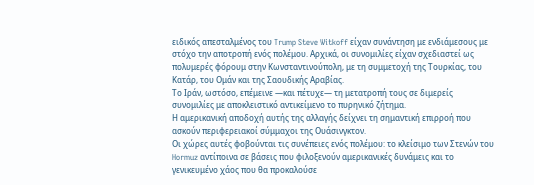ειδικός απεσταλμένος του Trump Steve Witkoff είχαν συνάντηση με ενδιάμεσους με στόχο την αποτροπή ενός πολέμου. Αρχικά, οι συνομιλίες είχαν σχεδιαστεί ως πολυμερές φόρουμ στην Κωνσταντινούπολη, με τη συμμετοχή της Τουρκίας, του Κατάρ, του Ομάν και της Σαουδικής Αραβίας.
Το Ιράν, ωστόσο, επέμεινε —και πέτυχε— τη μετατροπή τους σε διμερείς συνομιλίες με αποκλειστικό αντικείμενο το πυρηνικό ζήτημα.
Η αμερικανική αποδοχή αυτής της αλλαγής δείχνει τη σημαντική επιρροή που ασκούν περιφερειακοί σύμμαχοι της Ουάσινγκτον.
Οι χώρες αυτές φοβούνται τις συνέπειες ενός πολέμου: το κλείσιμο των Στενών του Hormuz αντίποινα σε βάσεις που φιλοξενούν αμερικανικές δυνάμεις και το γενικευμένο χάος που θα προκαλούσε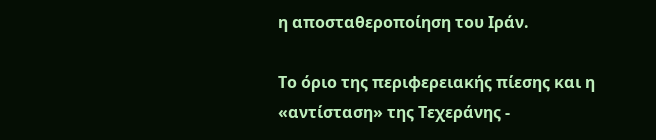η αποσταθεροποίηση του Ιράν.

Το όριο της περιφερειακής πίεσης και η «αντίσταση» της Τεχεράνης -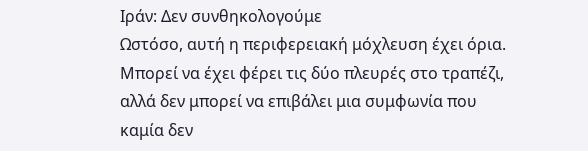Ιράν: Δεν συνθηκολογούμε
Ωστόσο, αυτή η περιφερειακή μόχλευση έχει όρια.
Μπορεί να έχει φέρει τις δύο πλευρές στο τραπέζι, αλλά δεν μπορεί να επιβάλει μια συμφωνία που καμία δεν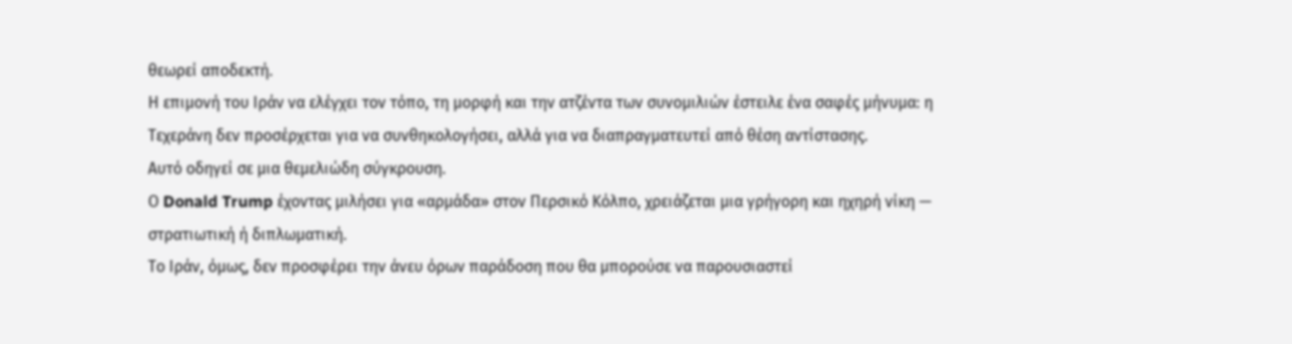θεωρεί αποδεκτή.
Η επιμονή του Ιράν να ελέγχει τον τόπο, τη μορφή και την ατζέντα των συνομιλιών έστειλε ένα σαφές μήνυμα: η Τεχεράνη δεν προσέρχεται για να συνθηκολογήσει, αλλά για να διαπραγματευτεί από θέση αντίστασης.
Αυτό οδηγεί σε μια θεμελιώδη σύγκρουση.
Ο Donald Trump έχοντας μιλήσει για «αρμάδα» στον Περσικό Κόλπο, χρειάζεται μια γρήγορη και ηχηρή νίκη — στρατιωτική ή διπλωματική.
Το Ιράν, όμως, δεν προσφέρει την άνευ όρων παράδοση που θα μπορούσε να παρουσιαστεί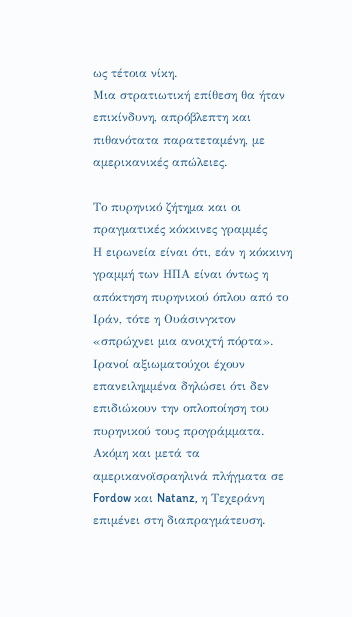ως τέτοια νίκη.
Μια στρατιωτική επίθεση θα ήταν επικίνδυνη, απρόβλεπτη και πιθανότατα παρατεταμένη, με αμερικανικές απώλειες.

Το πυρηνικό ζήτημα και οι πραγματικές κόκκινες γραμμές
Η ειρωνεία είναι ότι, εάν η κόκκινη γραμμή των ΗΠΑ είναι όντως η απόκτηση πυρηνικού όπλου από το Ιράν, τότε η Ουάσινγκτον «σπρώχνει μια ανοιχτή πόρτα».
Ιρανοί αξιωματούχοι έχουν επανειλημμένα δηλώσει ότι δεν επιδιώκουν την οπλοποίηση του πυρηνικού τους προγράμματα.
Ακόμη και μετά τα αμερικανοϊσραηλινά πλήγματα σε Fordow και Natanz, η Τεχεράνη επιμένει στη διαπραγμάτευση.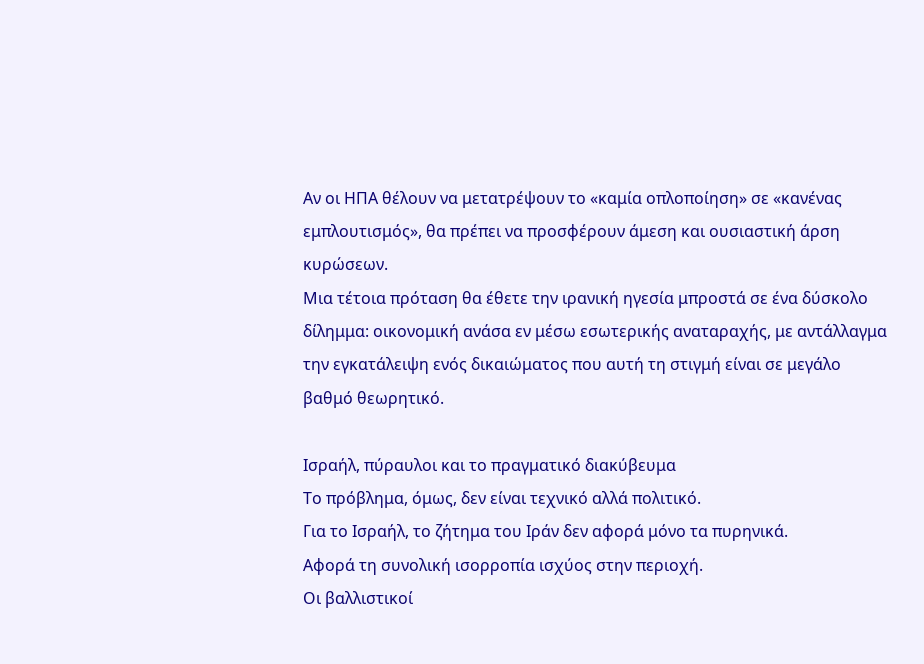Αν οι ΗΠΑ θέλουν να μετατρέψουν το «καμία οπλοποίηση» σε «κανένας εμπλουτισμός», θα πρέπει να προσφέρουν άμεση και ουσιαστική άρση κυρώσεων.
Μια τέτοια πρόταση θα έθετε την ιρανική ηγεσία μπροστά σε ένα δύσκολο δίλημμα: οικονομική ανάσα εν μέσω εσωτερικής αναταραχής, με αντάλλαγμα την εγκατάλειψη ενός δικαιώματος που αυτή τη στιγμή είναι σε μεγάλο βαθμό θεωρητικό.

Ισραήλ, πύραυλοι και το πραγματικό διακύβευμα
Το πρόβλημα, όμως, δεν είναι τεχνικό αλλά πολιτικό.
Για το Ισραήλ, το ζήτημα του Ιράν δεν αφορά μόνο τα πυρηνικά.
Αφορά τη συνολική ισορροπία ισχύος στην περιοχή.
Οι βαλλιστικοί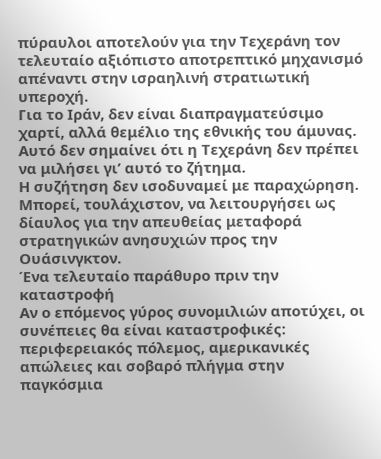πύραυλοι αποτελούν για την Τεχεράνη τον τελευταίο αξιόπιστο αποτρεπτικό μηχανισμό απέναντι στην ισραηλινή στρατιωτική υπεροχή.
Για το Ιράν, δεν είναι διαπραγματεύσιμο χαρτί, αλλά θεμέλιο της εθνικής του άμυνας.
Αυτό δεν σημαίνει ότι η Τεχεράνη δεν πρέπει να μιλήσει γι’ αυτό το ζήτημα.
Η συζήτηση δεν ισοδυναμεί με παραχώρηση.
Μπορεί, τουλάχιστον, να λειτουργήσει ως δίαυλος για την απευθείας μεταφορά στρατηγικών ανησυχιών προς την Ουάσινγκτον.
Ένα τελευταίο παράθυρο πριν την καταστροφή
Αν ο επόμενος γύρος συνομιλιών αποτύχει, οι συνέπειες θα είναι καταστροφικές: περιφερειακός πόλεμος, αμερικανικές απώλειες και σοβαρό πλήγμα στην παγκόσμια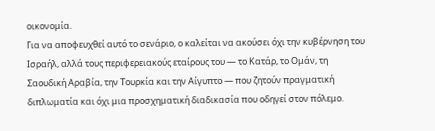οικονομία.
Για να αποφευχθεί αυτό το σενάριο, ο καλείται να ακούσει όχι την κυβέρνηση του Ισραήλ, αλλά τους περιφερειακούς εταίρους του — το Κατάρ, το Ομάν, τη Σαουδική Αραβία, την Τουρκία και την Αίγυπτο — που ζητούν πραγματική διπλωματία και όχι μια προσχηματική διαδικασία που οδηγεί στον πόλεμο.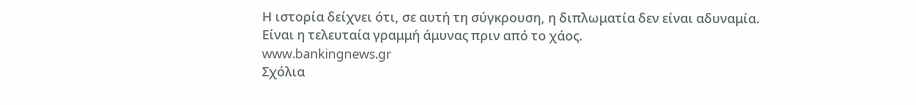Η ιστορία δείχνει ότι, σε αυτή τη σύγκρουση, η διπλωματία δεν είναι αδυναμία.
Είναι η τελευταία γραμμή άμυνας πριν από το χάος.
www.bankingnews.gr
Σχόλια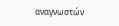αναγνωστών